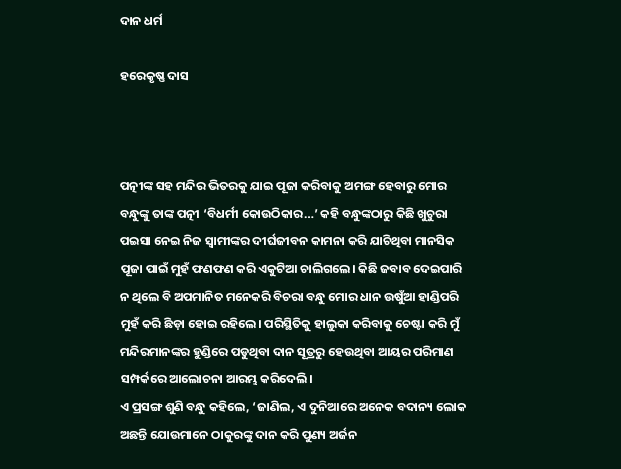ଦାନ ଧର୍ମ

ହରେକୃଷ୍ଣ ଦାସ



ପତ୍ନୀଙ୍କ ସହ ମନ୍ଦିର ଭିତରକୁ ଯାଇ ପୂଜା କରିବାକୁ ଅମଙ୍ଗ ହେବାରୁ ମୋର ବନ୍ଧୁଙ୍କୁ ତାଙ୍କ ପତ୍ନୀ ‘ବିଧର୍ମୀ କୋଉଠିକାର…’ କହି ବନ୍ଧୁଙ୍କଠାରୁ କିଛି ଖୁଚୁରା ପଇସା ନେଇ ନିଜ ସ୍ବାମୀଙ୍କର ଦୀର୍ଘଜୀବନ କାମନା କରି ଯାଚିଥିବା ମାନସିକ ପୂଜା ପାଇଁ ମୁହଁ ଫଣଫଣ କରି ଏକୁଟିଆ ଚାଲିଗଲେ। କିଛି ଜବାବ ଦେଇପାରି ନ ଥିଲେ ବି ଅପମାନିତ ମନେକରି ବିଚରା ବନ୍ଧୁ ମୋର ଧାନ ଉଷୁଁଆ ହାଣ୍ଡିପରି ମୁହଁ କରି ଛିଡ଼ା ହୋଇ ରହିଲେ। ପରିସ୍ଥିତିକୁ ହାଲୁକା କରିବାକୁ ଚେଷ୍ଟା କରି ମୁଁ ମନ୍ଦିରମାନଙ୍କର ହୁଣ୍ଡିରେ ପଡୁଥିବା ଦାନ ସୂତ୍ରରୁ ହେଉଥିବା ଆୟର ପରିମାଣ ସମ୍ପର୍କରେ ଆଲୋଚନା ଆରମ୍ଭ କରିଦେଲି।
ଏ ପ୍ରସଙ୍ଗ ଶୁଣି ବନ୍ଧୁ କହିଲେ, ‘ଜାଣିଲ, ଏ ଦୁନିଆରେ ଅନେକ ବଦାନ୍ୟ ଲୋକ ଅଛନ୍ତି ଯୋଉମାନେ ଠାକୁରଙ୍କୁ ଦାନ କରି ପୁଣ୍ୟ ଅର୍ଜନ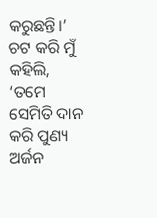କରୁଛନ୍ତି।’ ଚଟ କରି ମୁଁ କହିଲି, ‘ତମେ ସେମିତି ଦାନ କରି ପୁଣ୍ୟ ଅର୍ଜନ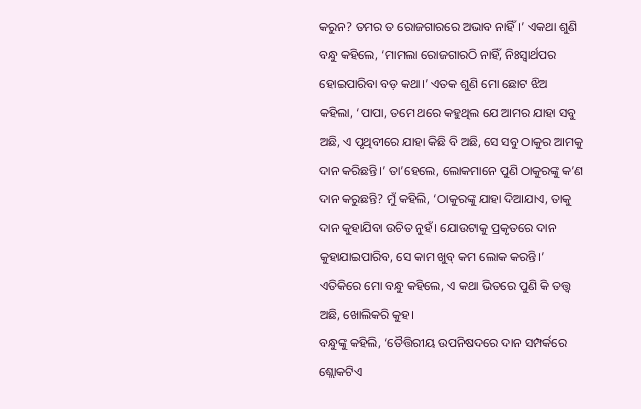କରୁନ? ତମର ତ ରୋଜଗାରରେ ଅଭାବ ନାହିଁ।’ ଏକଥା ଶୁଣି ବନ୍ଧୁ କହିଲେ, ‘ମାମଲା ରୋଜଗାରଠି ନାହିଁ, ନିଃସ୍ବାର୍ଥପର ହୋଇପାରିବା ବଡ଼ କଥା।’ ଏତକ ଶୁଣି ମୋ ଛୋଟ ଝିଅ କହିଲା, ‘ପାପା, ତମେ ଥରେ କହୁଥିଲ ଯେ ଆମର ଯାହା ସବୁ ଅଛି, ଏ ପୃଥିବୀରେ ଯାହା କିଛି ବି ଅଛି, ସେ ସବୁ ଠାକୁର ଆମକୁ ଦାନ କରିଛନ୍ତି।’ ତା’ହେଲେ, ଲୋକମାନେ ପୁଣି ଠାକୁରଙ୍କୁ କ’ଣ ଦାନ କରୁଛନ୍ତି? ମୁଁ କହିଲି, ‘ଠାକୁରଙ୍କୁ ଯାହା ଦିଆଯାଏ, ତାକୁ ଦାନ କୁହାଯିବା ଉଚିତ ନୁହଁ। ଯୋଉଟାକୁ ପ୍ରକୃତରେ ଦାନ କୁହାଯାଇପାରିବ, ସେ କାମ ଖୁବ୍‌ କମ ଲୋକ କରନ୍ତି।’ ଏତିକିରେ ମୋ ବନ୍ଧୁ କହିଲେ, ଏ କଥା ଭିତରେ ପୁଣି କି ତତ୍ତ୍ବ ଅଛି, ଖୋଲିକରି କୁହ।
ବନ୍ଧୁଙ୍କୁ କହିଲି, ‘ତୈତ୍ତିରୀୟ ଉପନିଷଦରେ ଦାନ ସମ୍ପର୍କରେ ଶ୍ଲୋକଟିଏ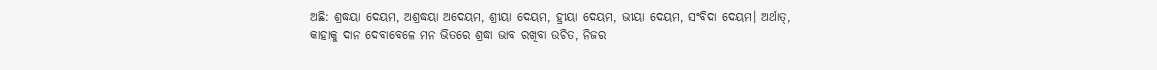ଅଛି: ଶ୍ରଦ୍ଧୟା ଦେୟମ, ଅଶ୍ରଦ୍ଧୟା ଅଦେୟମ, ଶ୍ରୀୟା ଦେୟମ, ହ୍ରୀୟା ଦେୟମ, ଭୀୟା ଦେୟମ, ସଂବିଦା ଦେୟମ। ଅର୍ଥାତ୍‌, କାହାକୁ ଦାନ ଦେବାବେଳେ ମନ ଭିତରେ ଶ୍ରଦ୍ଧା ଭାବ ରଖିବା ଉଚିତ, ନିଜର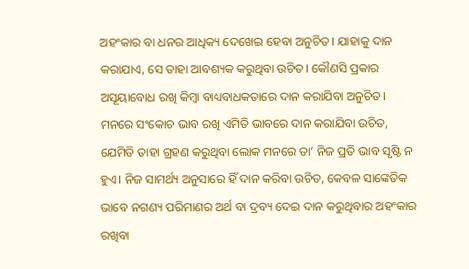ଅହଂକାର ବା ଧନର ଆଧିକ୍ୟ ଦେଖେଇ ହେବା ଅନୁଚିତ। ଯାହାକୁ ଦାନ କରାଯାଏ, ସେ ତାହା ଆବଶ୍ୟକ କରୁଥିବା ଉଚିତ। କୌଣସି ପ୍ରକାର ଅସୂୟାବୋଧ ରଖି କିମ୍ବା ବାଧ୍ୟବାଧକତାରେ ଦାନ କରାଯିବା ଅନୁଚିତ। ମନରେ ସଂକୋଚ ଭାବ ରଖି ଏମିତି ଭାବରେ ଦାନ କରାଯିବା ଉଚିତ, ଯେମିତି ତାହା ଗ୍ରହଣ କରୁଥିବା ଲୋକ ମନରେ ତା’ ନିଜ ପ୍ରତି ଭାବ ସୃଷ୍ଟି ନ ହୁଏ। ନିଜ ସାମର୍ଥ୍ୟ ଅନୁସାରେ ହିଁ ଦାନ କରିବା ଉଚିତ, କେବଳ ସାଙ୍କେତିକ ଭାବେ ନଗଣ୍ୟ ପରିମାଣର ଅର୍ଥ ବା ଦ୍ରବ୍ୟ ଦେଇ ଦାନ କରୁଥିବାର ଅହଂକାର ରଖିବା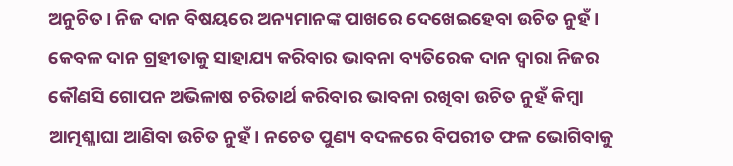ଅନୁଚିତ। ନିଜ ଦାନ ବିଷୟରେ ଅନ୍ୟମାନଙ୍କ ପାଖରେ ଦେଖେଇହେବା ଉଚିତ ନୁହଁ। କେବଳ ଦାନ ଗ୍ରହୀତାକୁ ସାହାଯ୍ୟ କରିବାର ଭାବନା ବ୍ୟତିରେକ ଦାନ ଦ୍ୱାରା ନିଜର କୌଣସି ଗୋପନ ଅଭିଳାଷ ଚରିତାର୍ଥ କରିବାର ଭାବନା ରଖିବା ଉଚିତ ନୁହଁ କିମ୍ବା ଆତ୍ମଶ୍ଳାଘା ଆଣିବା ଉଚିତ ନୁହଁ। ନଚେତ ପୁଣ୍ୟ ବଦଳରେ ବିପରୀତ ଫଳ ଭୋଗିବାକୁ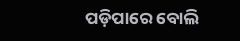ପଡ଼ିପାରେ ବୋଲି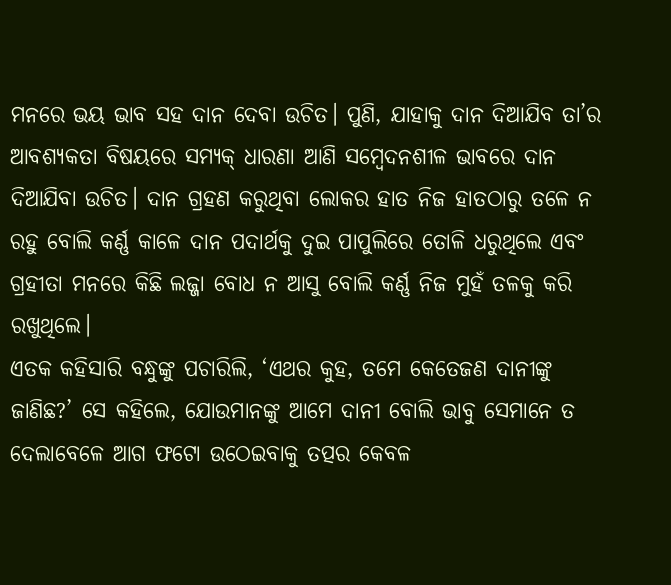ମନରେ ଭୟ ଭାବ ସହ ଦାନ ଦେବା ଉଚିତ। ପୁଣି, ଯାହାକୁ ଦାନ ଦିଆଯିବ ତା’ର ଆବଶ୍ୟକତା ବିଷୟରେ ସମ୍ୟକ୍‌ ଧାରଣା ଆଣି ସମ୍ବେଦନଶୀଳ ଭାବରେ ଦାନ ଦିଆଯିବା ଉଚିତ। ଦାନ ଗ୍ରହଣ କରୁଥିବା ଲୋକର ହାତ ନିଜ ହାତଠାରୁ ତଳେ ନ ରହୁ ବୋଲି କର୍ଣ୍ଣ କାଳେ ଦାନ ପଦାର୍ଥକୁ ଦୁଇ ପାପୁଲିରେ ତୋଳି ଧରୁଥିଲେ ଏବଂ ଗ୍ରହୀତା ମନରେ କିଛି ଲଜ୍ଜା ବୋଧ ନ ଆସୁ ବୋଲି କର୍ଣ୍ଣ ନିଜ ମୁହଁ ତଳକୁ କରି ରଖୁଥିଲେ।
ଏତକ କହିସାରି ବନ୍ଧୁଙ୍କୁ ପଚାରିଲି, ‘ଏଥର କୁହ, ତମେ କେତେଜଣ ଦାନୀଙ୍କୁ ଜାଣିଛ?’ ସେ କହିଲେ, ଯୋଉମାନଙ୍କୁ ଆମେ ଦାନୀ ବୋଲି ଭାବୁ ସେମାନେ ତ ଦେଲାବେଳେ ଆଗ ଫଟୋ ଉଠେଇବାକୁ ତତ୍ପର କେବଳ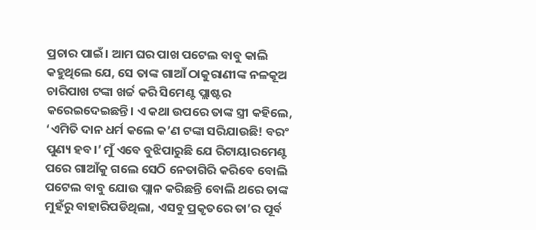ପ୍ରଚାର ପାଇଁ। ଆମ ଘର ପାଖ ପଟେଲ ବାବୁ କାଲି କହୁଥିଲେ ଯେ, ସେ ତାଙ୍କ ଗାଆଁ ଠାକୁରାଣୀଙ୍କ ନଳକୂଅ ଚାରିପାଖ ଟଙ୍କା ଖର୍ଚ୍ଚ କରି ସିମେଣ୍ଟ ପ୍ଲାଷ୍ଟର କରେଇଦେଇଛନ୍ତି। ଏ କଥା ଉପରେ ତାଙ୍କ ସ୍ତ୍ରୀ କହିଲେ, ‘ଏମିତି ଦାନ ଧର୍ମ କଲେ କ’ଣ ଟଙ୍କା ସରିଯାଉଛି! ବରଂ ପୁଣ୍ୟ ହବ।’ ମୁଁ ଏବେ ବୁଝିପାରୁଛି ଯେ ରିଟାୟାରମେଣ୍ଟ ପରେ ଗାଆଁକୁ ଗଲେ ସେଠି ନେତାଗିରି କରିବେ ବୋଲି ପଟେଲ ବାବୁ ଯୋଉ ପ୍ଲାନ କରିଛନ୍ତି ବୋଲି ଥରେ ତାଙ୍କ ମୁହଁରୁ ବାହାରିପଡିଥିଲା, ଏସବୁ ପ୍ରକୃତରେ ତା’ର ପୂର୍ବ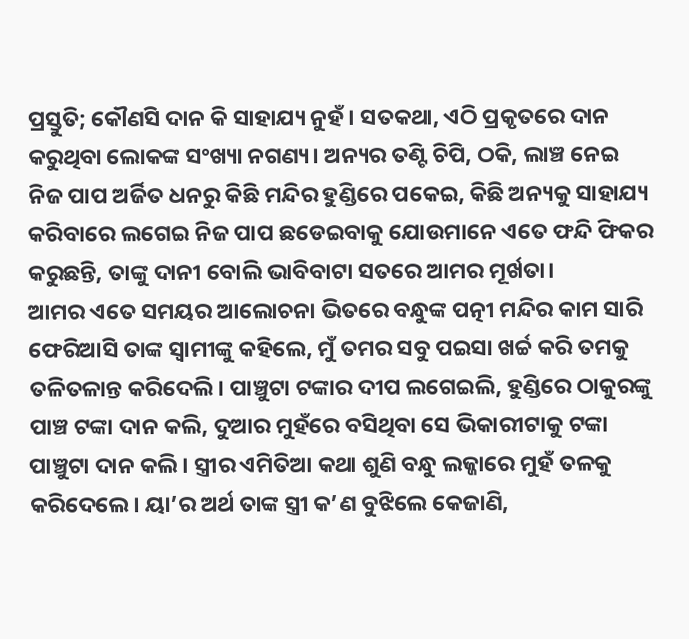ପ୍ରସ୍ତୁତି; କୌଣସି ଦାନ କି ସାହାଯ୍ୟ ନୁହଁ। ସତକଥା, ଏଠି ପ୍ରକୃତରେ ଦାନ କରୁଥିବା ଲୋକଙ୍କ ସଂଖ୍ୟା ନଗଣ୍ୟ। ଅନ୍ୟର ତଣ୍ଟି ଚିପି, ଠକି, ଲାଞ୍ଚ ନେଇ ନିଜ ପାପ ଅର୍ଜିତ ଧନରୁ କିଛି ମନ୍ଦିର ହୁଣ୍ଡିରେ ପକେଇ, କିଛି ଅନ୍ୟକୁ ସାହାଯ୍ୟ କରିବାରେ ଲଗେଇ ନିଜ ପାପ ଛଡେଇବାକୁ ଯୋଉମାନେ ଏତେ ଫନ୍ଦି ଫିକର କରୁଛନ୍ତି, ତାଙ୍କୁ ଦାନୀ ବୋଲି ଭାବିବାଟା ସତରେ ଆମର ମୂର୍ଖତା।
ଆମର ଏତେ ସମୟର ଆଲୋଚନା ଭିତରେ ବନ୍ଧୁଙ୍କ ପତ୍ନୀ ମନ୍ଦିର କାମ ସାରି ଫେରିଆସି ତାଙ୍କ ସ୍ବାମୀଙ୍କୁ କହିଲେ, ମୁଁ ତମର ସବୁ ପଇସା ଖର୍ଚ୍ଚ କରି ତମକୁ ତଳିତଳାନ୍ତ କରିଦେଲି। ପାଞ୍ଚୁଟା ଟଙ୍କାର ଦୀପ ଲଗେଇଲି, ହୁଣ୍ଡିରେ ଠାକୁରଙ୍କୁ ପାଞ୍ଚ ଟଙ୍କା ଦାନ କଲି, ଦୁଆର ମୁହଁରେ ବସିଥିବା ସେ ଭିକାରୀଟାକୁ ଟଙ୍କା ପାଞ୍ଚୁଟା ଦାନ କଲି। ସ୍ତ୍ରୀର ଏମିତିଆ କଥା ଶୁଣି ବନ୍ଧୁ ଲଜ୍ଜାରେ ମୁହଁ ତଳକୁ କରିଦେଲେ। ୟା’ର ଅର୍ଥ ତାଙ୍କ ସ୍ତ୍ରୀ କ’ଣ ବୁଝିଲେ କେଜାଣି,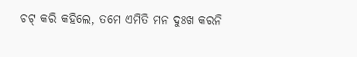ଚଟ୍‌ କରି କହିଲେ, ତମେ ଏମିତି ମନ ଦୁଃଖ କରନି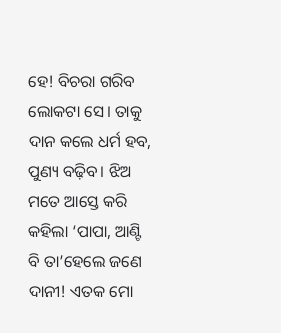ହେ! ବିଚରା ଗରିବ ଲୋକଟା ସେ। ତାକୁ ଦାନ କଲେ ଧର୍ମ ହବ, ପୁଣ୍ୟ ବଢ଼ିବ। ଝିଅ ମତେ ଆସ୍ତେ କରି କହିଲା ‘ପାପା, ଆଣ୍ଟି ବି ତା’ହେଲେ ଜଣେ ଦାନୀ! ଏତକ ମୋ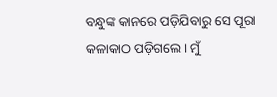ବନ୍ଧୁଙ୍କ କାନରେ ପଡ଼ିଯିବାରୁ ସେ ପୂରା କଳାକାଠ ପଡ଼ିଗଲେ। ମୁଁ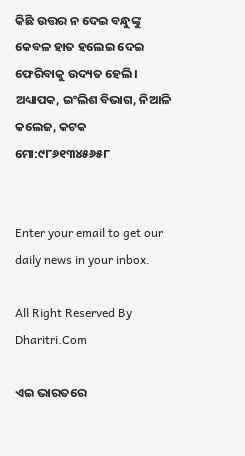କିଛି ଉତ୍ତର ନ ଦେଇ ବନ୍ଧୁଙ୍କୁ କେବଳ ହାତ ହଲେଇ ଦେଇ ଫେରିବାକୁ ଉଦ୍ୟତ ହେଲି।
ଅଧ୍ୟାପକ, ଇଂଲିଶ ବିଭାଗ, ନିଆଳି କଲେଜ, କଟକ
ମୋ:୯୮୬୧୩୪୫୬୫୮


Enter your email to get our daily news in your inbox.

All Right Reserved By Dharitri.Com

ଏଇ ଭାରତରେ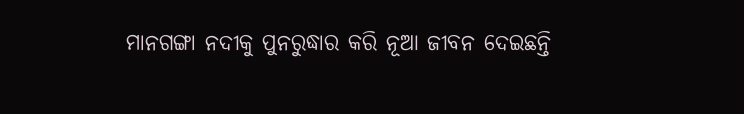ମାନଗଙ୍ଗା ନଦୀକୁ ପୁନରୁଦ୍ଧାର କରି ନୂଆ ଜୀବନ ଦେଇଛନ୍ତି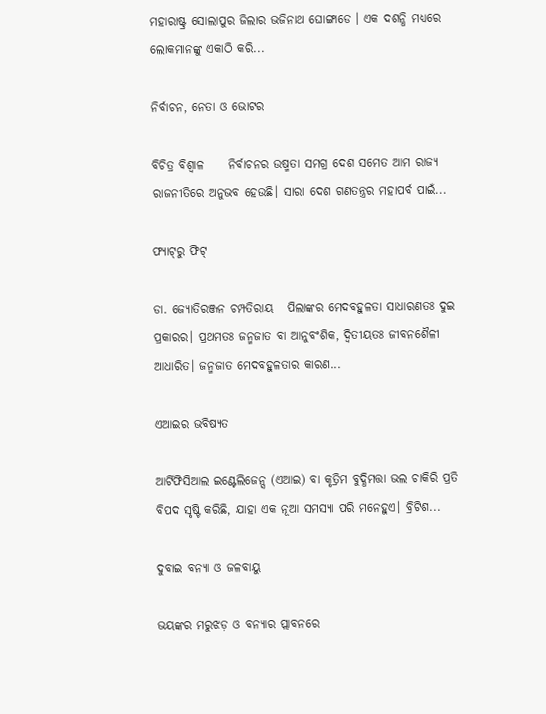ମହାରାଷ୍ଟ୍ର ସୋଲାପୁର ଜିଲାର ଭଜିନାଥ ଘୋଙ୍ଗାଡେ । ଏକ ଦଶନ୍ଧି ମଧ୍ୟରେ ଲୋକମାନଙ୍କୁ ଏକାଠି କରି...

ନିର୍ବାଚନ, ନେତା ଓ ଭୋଟର

ବିଚିତ୍ର ବିଶ୍ୱାଳ     ନିର୍ବାଚନର ଉଷ୍ମତା ସମଗ୍ର ଦେଶ ସମେତ ଆମ ରାଜ୍ୟ ରାଜନୀତିରେ ଅନୁଭବ ହେଉଛି। ସାରା ଦେଶ ଗଣତନ୍ତ୍ରର ମହାପର୍ବ ପାଇଁ...

ଫ୍ୟାଟ୍‌ରୁ ଫିଟ୍‌

ଡା. ଜ୍ୟୋତିରଞ୍ଜନ ଚମ୍ପତିରାୟ   ପିଲାଙ୍କର ମେଦବହୁଳତା ସାଧାରଣତଃ ଦୁଇ ପ୍ରକାରର। ପ୍ରଥମତଃ ଜନ୍ମଜାତ ବା ଆନୁବଂଶିକ, ଦ୍ୱିତୀୟତଃ ଜୀବନଶୈଳୀ ଆଧାରିତ। ଜନ୍ମଜାତ ମେଦବହୁଳତାର କାରଣ...

ଏଆଇର ଭବିଷ୍ୟତ

ଆର୍ଟିଫିସିଆଲ ଇଣ୍ଟେଲିଜେନ୍ସ (ଏଆଇ) ବା କୃତ୍ରିମ ବୁଦ୍ଧିମତ୍ତା ଭଲ ଚାକିରି ପ୍ରତି ବିପଦ ସୃଷ୍ଟି କରିଛି, ଯାହା ଏକ ନୂଆ ସମସ୍ୟା ପରି ମନେହୁଏ। ବ୍ରିଟିଶ...

ଦୁବାଇ ବନ୍ୟା ଓ ଜଳବାୟୁ

ଭୟଙ୍କର ମରୁଝଡ଼ ଓ ବନ୍ୟାର ପ୍ଲାବନରେ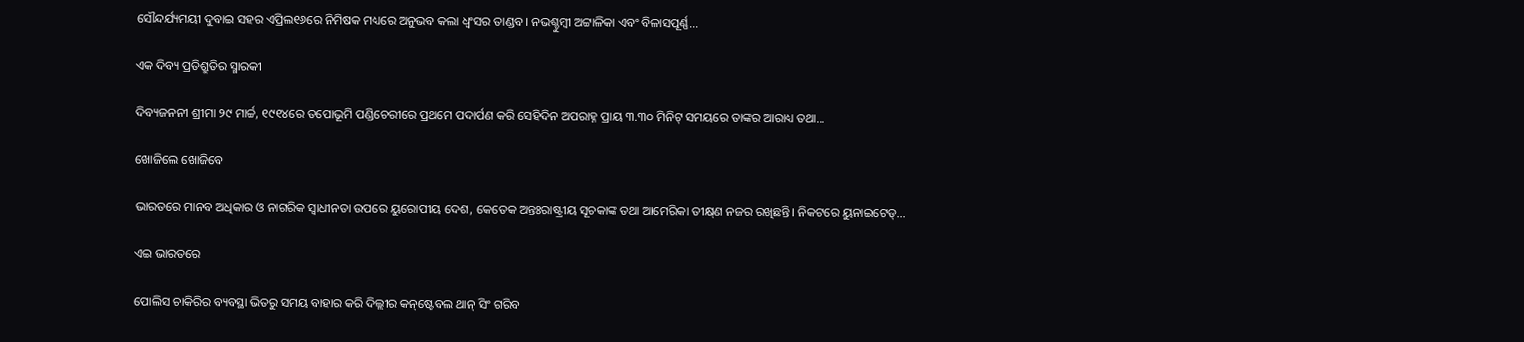ସୌନ୍ଦର୍ଯ୍ୟମୟୀ ଦୁବାଇ ସହର ଏପ୍ରିଲ୧୬ରେ ନିମିଷକ ମଧ୍ୟରେ ଅନୁଭବ କଲା ଧ୍ବଂସର ତାଣ୍ଡବ। ନଭଶ୍ଚୁମ୍ବୀ ଅଟ୍ଟାଳିକା ଏବଂ ବିଳାସପୂର୍ଣ୍ଣ...

ଏକ ଦିବ୍ୟ ପ୍ରତିଶ୍ରୁତିର ସ୍ମାରକୀ

ଦିବ୍ୟଜନନୀ ଶ୍ରୀମା ୨୯ ମାର୍ଚ୍ଚ, ୧୯୧୪ରେ ତପୋଭୂମି ପଣ୍ଡିଚେରୀରେ ପ୍ରଥମେ ପଦାର୍ପଣ କରି ସେହିଦିନ ଅପରାହ୍ନ ପ୍ରାୟ ୩.୩୦ ମିନିଟ୍‌ ସମୟରେ ତାଙ୍କର ଆରାଧ୍ୟ ତଥା...

ଖୋଜିଲେ ଖୋଜିବେ

ଭାରତରେ ମାନବ ଅଧିକାର ଓ ନାଗରିକ ସ୍ବାଧୀନତା ଉପରେ ୟୁରୋପୀୟ ଦେଶ, କେତେକ ଅନ୍ତଃରାଷ୍ଟ୍ରୀୟ ସୂଚକାଙ୍କ ତଥା ଆମେରିକା ତୀକ୍ଷ୍‌ଣ ନଜର ରଖିଛନ୍ତି। ନିକଟରେ ୟୁନାଇଟେଡ୍‌...

ଏଇ ଭାରତରେ

ପୋଲିସ ଚାକିରିର ବ୍ୟବସ୍ଥା ଭିତରୁ ସମୟ ବାହାର କରି ଦିଲ୍ଲୀର କନ୍‌ଷ୍ଟେବଲ ଥାନ୍‌ ସିଂ ଗରିବ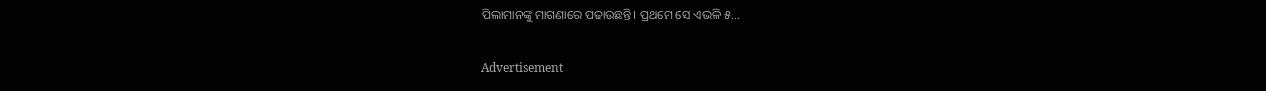ପିଲାମାନଙ୍କୁ ମାଗଣାରେ ପଢାଉଛନ୍ତି। ପ୍ରଥମେ ସେ ଏଭଳି ୫...

Advertisement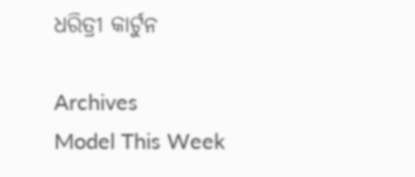ଧରିତ୍ରୀ କାର୍ଟୁନ

Archives
Model This Week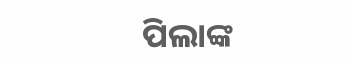ପିଲାଙ୍କ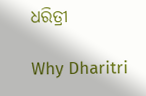ଧରିତ୍ରୀ

Why Dharitri